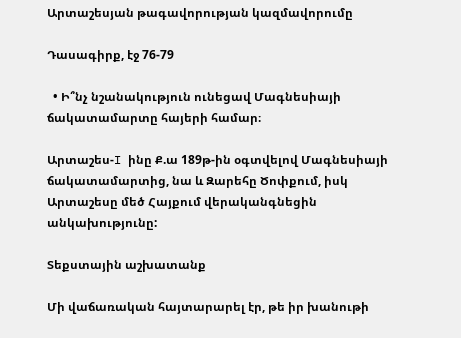Արտաշեսյան թագավորության կազմավորումը

Դասագիրք, էջ 76-79

  • Ի՞նչ նշանակություն ունեցավ Մագնեսիայի ճակատամարտը հայերի համար։

Արտաշես-I ինը Ք.ա 189թ-ին օգտվելով Մագնեսիայի ճակատամարտից, նա և Զարեհը Ծոփքում, իսկ Արտաշեսը մեծ Հայքում վերականգնեցին անկախությունը:

Տեքստային աշխատանք

Մի վաճառական հայտարարել էր, թե իր խանութի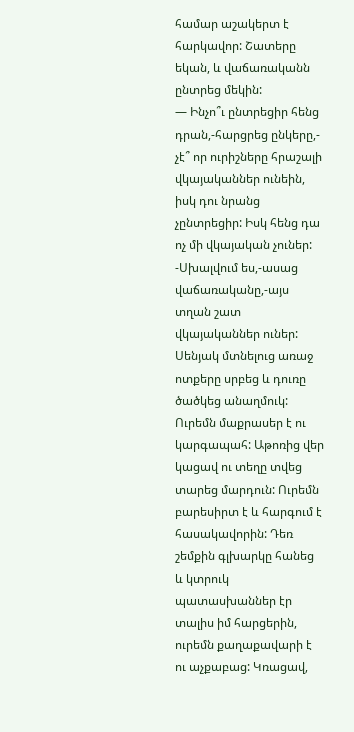համար աշակերտ է հարկավոր: Շատերը եկան, և վաճառականն ընտրեց մեկին:
— Ինչո՞ւ ընտրեցիր հենց դրան,-հարցրեց ընկերը,- չէ՞ որ ուրիշները հրաշալի վկայականներ ունեին, իսկ դու նրանց չընտրեցիր: Իսկ հենց դա ոչ մի վկայական չուներ:
-Սխալվում ես,-ասաց վաճառականը,-այս տղան շատ վկայականներ ուներ: Սենյակ մտնելուց առաջ ոտքերը սրբեց և դուռը ծածկեց անաղմուկ: Ուրեմն մաքրասեր է ու կարգապահ: Աթոռից վեր կացավ ու տեղը տվեց տարեց մարդուն: Ուրեմն բարեսիրտ է և հարգում է հասակավորին: Դեռ շեմքին գլխարկը հանեց և կտրուկ պատասխաններ էր տալիս իմ հարցերին, ուրեմն քաղաքավարի է ու աչքաբաց: Կռացավ,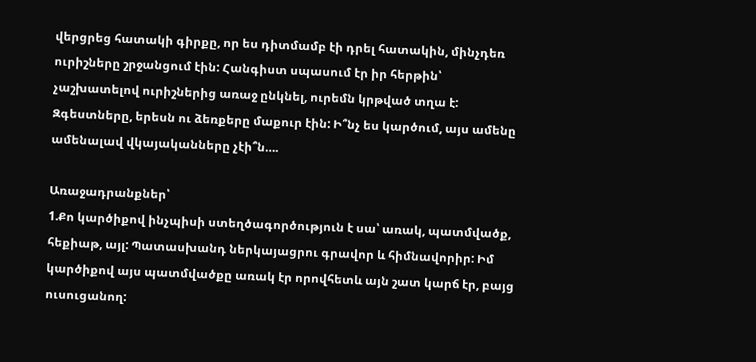վերցրեց հատակի գիրքը, որ ես դիտմամբ էի դրել հատակին, մինչդեռ ուրիշները շրջանցում էին: Հանգիստ սպասում էր իր հերթին՝ չաշխատելով ուրիշներից առաջ ընկնել, ուրեմն կրթված տղա է: Զգեստները, երեսն ու ձեռքերը մաքուր էին: Ի՞նչ ես կարծում, այս ամենը ամենալավ վկայականները չէի՞ն….

Առաջադրանքներ՝
1.Քո կարծիքով ինչպիսի ստեղծագործություն է սա՝ առակ, պատմվածք, հեքիաթ, այլ: Պատասխանդ ներկայացրու գրավոր և հիմնավորիր: Իմ կարծիքով այս պատմվածքը առակ էր որովհետև այն շատ կարճ էր, բայց ուսուցանող: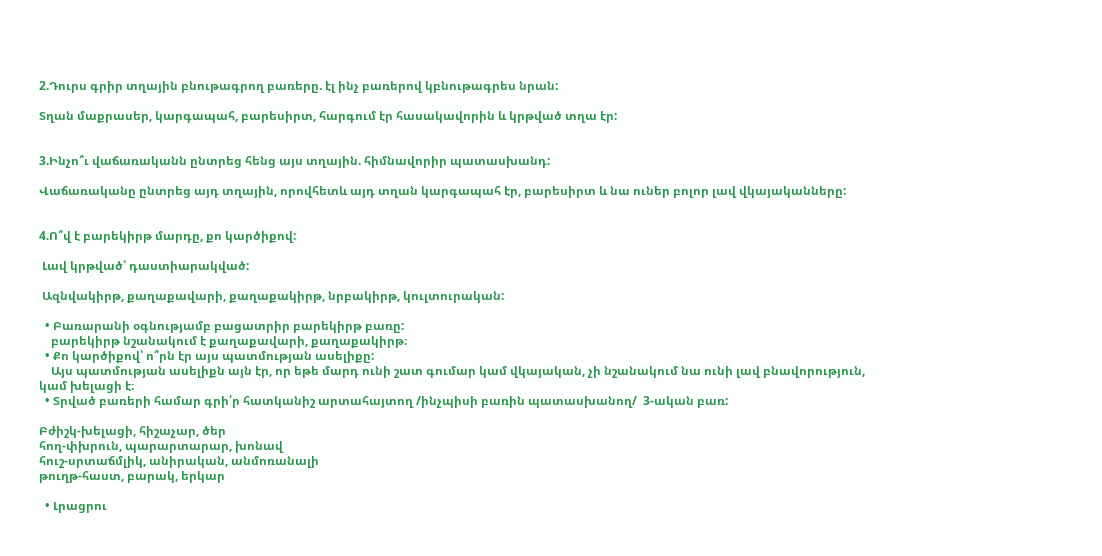2.Դուրս գրիր տղային բնութագրող բառերը. էլ ինչ բառերով կբնութագրես նրան:

Տղան մաքրասեր, կարգապահ, բարեսիրտ, հարգում էր հասակավորին և կրթված տղա էր:


3.Ինչո՞ւ վաճառականն ընտրեց հենց այս տղային. հիմնավորիր պատասխանդ:

Վաճառականը ընտրեց այդ տղային, որովհետև այդ տղան կարգապահ էր, բարեսիրտ և նա ուներ բոլոր լավ վկայականները:


4.Ո՞վ է բարեկիրթ մարդը, քո կարծիքով:

 Լավ կրթված՝ դաստիարակված:

 Ազնվակիրթ, քաղաքավարի, քաղաքակիրթ, նրբակիրթ, կուլտուրական:

  • Բառարանի օգնությամբ բացատրիր բարեկիրթ բառը:
    բարեկիրթ նշանակում է քաղաքավարի, քաղաքակիրթ։
  • Քո կարծիքով՝ ո՞րն էր այս պատմության ասելիքը:
    Այս պատմության ասելիքն այն էր, որ եթե մարդ ունի շատ գումար կամ վկայական, չի նշանակում նա ունի լավ բնավորություն, կամ խելացի է։
  • Տրված բառերի համար գրի՛ր հատկանիշ արտահայտող /ինչպիսի բառին պատասխանող/  3-ական բառ:

Բժիշկ-խելացի, հիշաչար, ծեր
հող-փխրուն, պարարտարար, խոնավ
հուշ-սրտաճմլիկ, անիրական, անմոռանալի
թուղթ-հաստ, բարակ, երկար

  • Լրացրու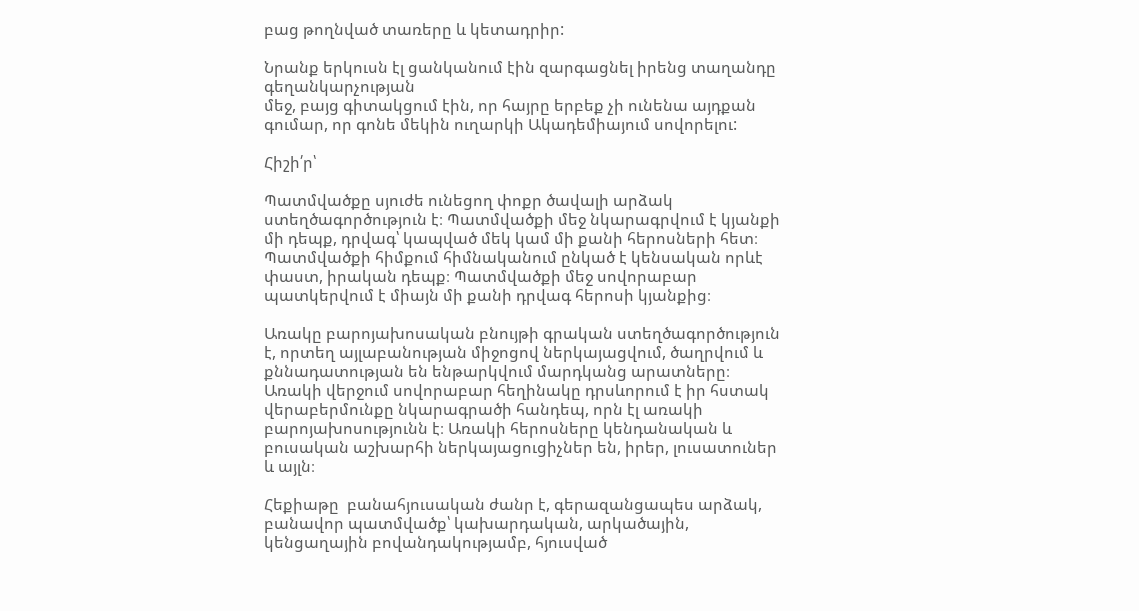բաց թողնված տառերը և կետադրիր:

Նրանք երկուսն էլ ցանկանում էին զարգացնել իրենց տաղանդը գեղանկարչության
մեջ, բայց գիտակցում էին, որ հայրը երբեք չի ունենա այդքան գումար, որ գոնե մեկին ուղարկի Ակադեմիայում սովորելու:

Հիշի՛ր՝

Պատմվածքը սյուժե ունեցող փոքր ծավալի արձակ ստեղծագործություն է։ Պատմվածքի մեջ նկարագրվում է կյանքի մի դեպք, դրվագ՝ կապված մեկ կամ մի քանի հերոսների հետ։ Պատմվածքի հիմքում հիմնականում ընկած է կենսական որևէ փաստ, իրական դեպք։ Պատմվածքի մեջ սովորաբար պատկերվում է միայն մի քանի դրվագ հերոսի կյանքից։

Առակը բարոյախոսական բնույթի գրական ստեղծագործություն է, որտեղ այլաբանության միջոցով ներկայացվում, ծաղրվում և քննադատության են ենթարկվում մարդկանց արատները։ Առակի վերջում սովորաբար հեղինակը դրսևորում է իր հստակ վերաբերմունքը նկարագրածի հանդեպ, որն էլ առակի բարոյախոսությունն է։ Առակի հերոսները կենդանական և բուսական աշխարհի ներկայացուցիչներ են, իրեր, լուսատուներ և այլն։

Հեքիաթը  բանահյուսական ժանր է, գերազանցապես արձակ, բանավոր պատմվածք՝ կախարդական, արկածային, կենցաղային բովանդակությամբ, հյուսված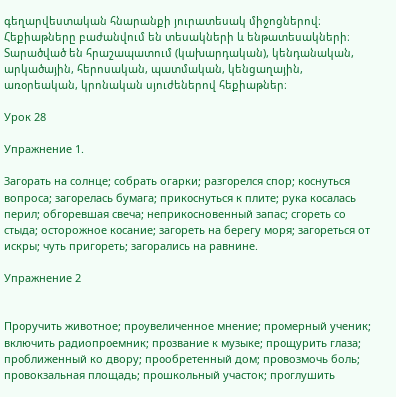գեղարվեստական հնարանքի յուրատեսակ միջոցներով։ Հեքիաթները բաժանվում են տեսակների և ենթատեսակների։ Տարածված են հրաշապատում (կախարդական), կենդանական, արկածային, հերոսական, պատմական, կենցաղային, առօրեական, կրոնական սյուժեներով հեքիաթներ։

Урок 28

Упражнение 1.

Загօрать на солнце; собрать огарки; разгօрелся спор; кօснуться вопроса; загօрелась бумага; прикօснуться к плите; рука кօсалась перил; обгօревшая свеча; неприкօсновенный запас; сгօреть со стыда; осторожное кօсание; загօреть на берегу моря; загօреться от искры; чуть пригօреть; загօрались на равнине.

Упражнение 2


Прօручить животное; прօувеличенное мнение; прօмерный ученик; включить радиопрօемник; прօзвание к музыке; прօщурить глаза; прօближенный ко двoру; прօобретенный дом; прօвозмочь боль; прօвокзальная площадь; прօшкольный участок; прօглушить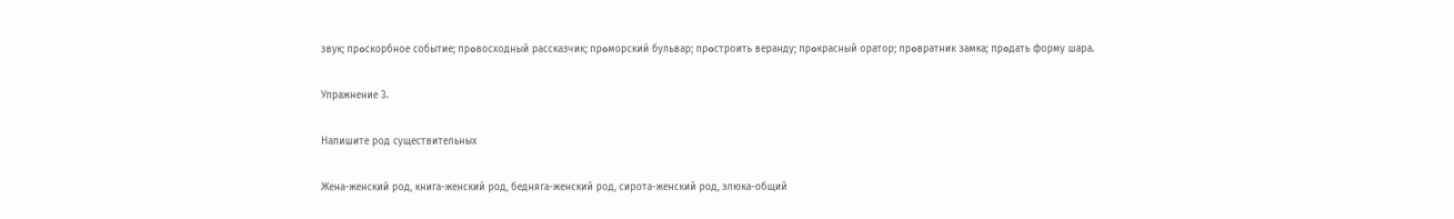звук; прօскорбное событие; прօвосходный рассказчик; прօморский бульвар; прօстроить веранду; прօкрасный оратор; прօвратник замка; прօдать форму шара.

Упражнение 3.

Напишите род существительных

Жена-женский род, книга-женский род, бедняга-женский род, сирота-женский род, злюка-общий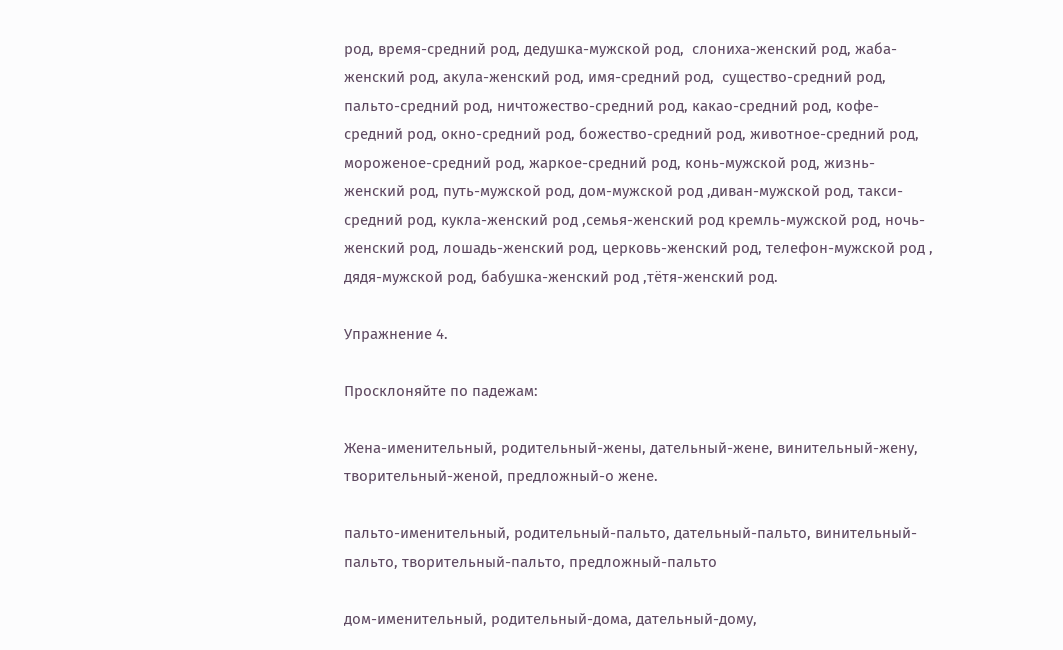род, время-средний род, дедушка-мужской род,  слониха-женский род, жаба-женский род, акула-женский род, имя-средний род,  существо-средний род,  пальто-средний род, ничтожество-средний род, какао-средний род, кофе-средний род, окно-средний род, божество-средний род, животное-средний род,  мороженое-средний род, жаркое-средний род, конь-мужской род, жизнь-женский род, путь-мужской род, дом-мужской род ,диван-мужской род, такси-средний род, кукла-женский род ,семья-женский род кремль-мужской род, ночь-женский род, лошадь-женский род, церковь-женский род, телефон-мужской род , дядя-мужской род, бабушка-женский род ,тётя-женский род.

Упражнение 4.

Просклоняйте по падежам:

Жена-именительный, родительный-жены, дательный-жене, винительный-жену, творительный-женой, предложный-о жене.

пальто-именительный, родительный-пальто, дательный-пальто, винительный-пальто, творительный-пальто, предложный-пальто

дом-именительный, родительный-дома, дательный-дому,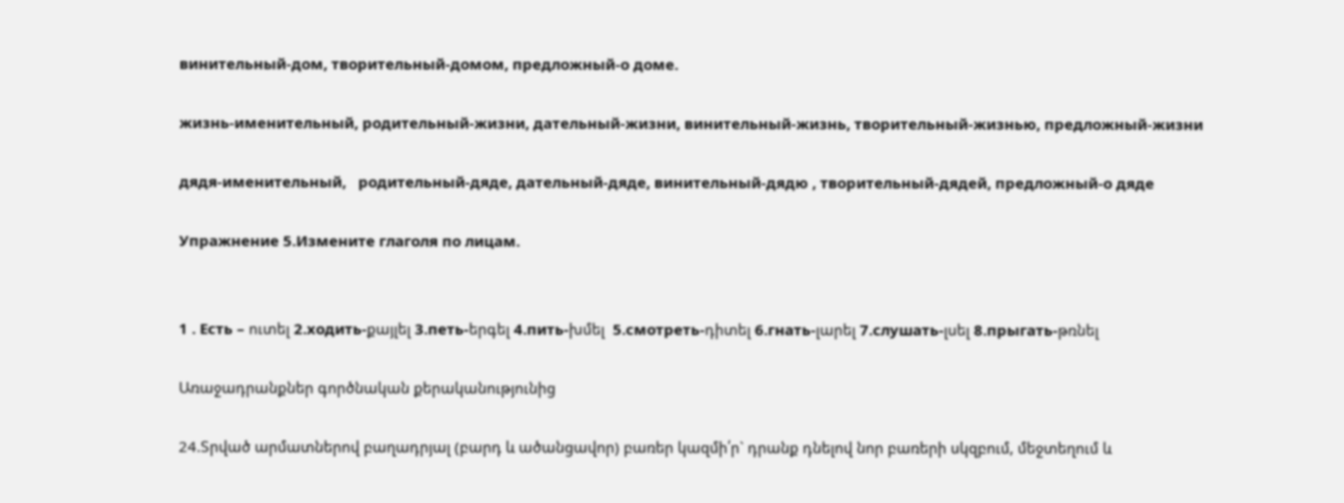винительный-дом, творительный-домом, предложный-о доме.

жизнь-именительный, родительный-жизни, дательный-жизни, винительный-жизнь, творительный-жизнью, предложный-жизни

дядя-именительный,   родительный-дяде, дательный-дяде, винительный-дядю , творительный-дядей, предложный-о дяде

Упражнение 5.Измените глаголя по лицам.


1 . Есть – ուտել 2.ходить-քայլել 3.петь-երգել 4.пить-խմել  5.смотреть-դիտել 6.гнать-լարել 7.слушать-լսել 8.прыгать-թռնել

Առաջադրանքներ գործնական քերականությունից

24.Տրված արմատներով բաղադրյալ (բարդ և ածանցավոր) բառեր կազմի՛ր` դրանք դնելով նոր բառերի սկզբում, մեջտեղում և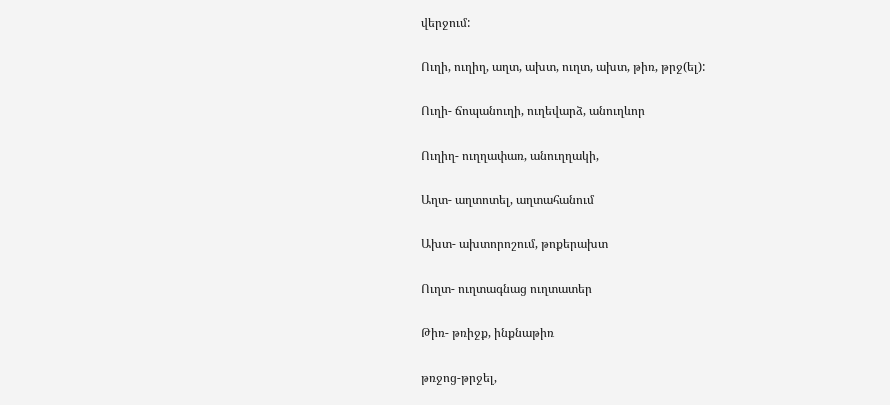վերջում:

Ուղի, ուղիղ, աղտ, ախտ, ուղտ, ախտ, թիռ, թրջ(ել):

Ուղի- ճոպանուղի, ուղեվարձ, անուղևոր

Ուղիղ- ուղղափառ, անուղղակի,

Աղտ- աղտոտել, աղտահանում

Ախտ- ախտորոշում, թոքերախտ

Ուղտ- ուղտագնաց ուղտատեր

Թիռ- թռիջք, ինքնաթիռ

թռջոց-թրջել,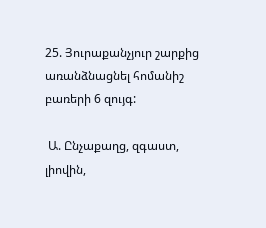25. Յուրաքանչյուր շարքից առանձնացնել հոմանիշ բառերի 6 զույգ:

 Ա. Ընչաքաղց, զգաստ, լիովին,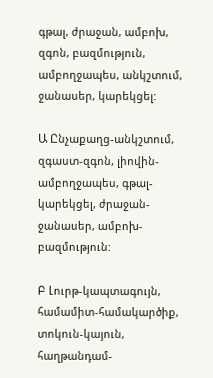գթալ, ժրաջան, ամբոխ, զգոն, բազմություն, ամբողջապես, անկշտում, ջանասեր, կարեկցել:

Ա Ընչաքաղց-անկշտում, զգաստ-զգոն, լիովին-ամբողջապես, գթալ-կարեկցել, ժրաջան-ջանասեր, ամբոխ-բազմություն:

Բ Լուրթ-կապտագույն, համամիտ-համակարծիք, տոկուն-կայուն, հաղթանդամ-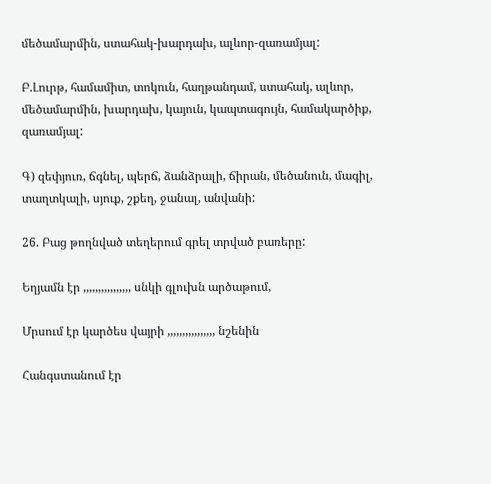մեծամարմին, ստահակ-խարդախ, ալևոր-զառամյալ:

Բ.Լուրթ, համամիտ, տոկուն, հաղթանդամ, ստահակ, ալևոր, մեծամարմին, խարդախ, կայուն, կապտագույն, համակարծիք, զառամյալ:

Գ) զեփյուռ, ճգնել, պերճ, ձանձրալի, ճիրան, մեծանուն, մագիլ, տաղտկալի, սյուք, շքեղ, ջանալ, անվանի:

26. Բաց թողնված տեղերում գրել տրված բառերը:

Եղյամն էր ,,,,,,,,,,,,,,,, սնկի գլուխն արծաթում,

Մրսում էր կարծես վայրի ,,,,,,,,,,,,,,,, նշենին

Հանգստանում էր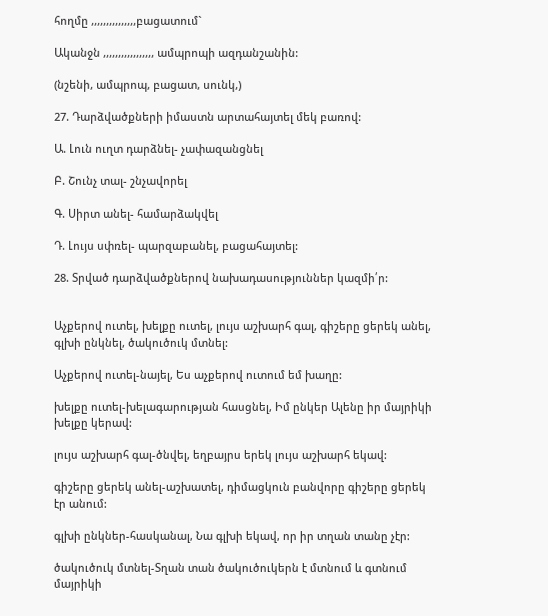հողմը ,,,,,,,,,,,,,,,բացատում`

Ականջն ,,,,,,,,,,,,,,,,, ամպրոպի ազդանշանին:

(նշենի, ամպրոպ, բացատ, սունկ,)

27. Դարձվածքների իմաստն արտահայտել մեկ բառով:

Ա. Լուն ուղտ դարձնել- չափազանցնել

Բ. Շունչ տալ- շնչավորել

Գ. Սիրտ անել- համարձակվել

Դ. Լույս սփռել- պարզաբանել, բացահայտել:

28. Տրված դարձվածքներով նախադասություններ կազմի՛ր:


Աչքերով ուտել, խելքը ուտել, լույս աշխարհ գալ, գիշերը ցերեկ անել, գլխի ընկնել, ծակուծուկ մտնել:

Աչքերով ուտել-նայել, Ես աչքերով ուտում եմ խաղը:

խելքը ուտել-խելագարության հասցնել, Իմ ընկեր Ալենը իր մայրիկի խելքը կերավ:

լույս աշխարհ գալ-ծնվել, եղբայրս երեկ լույս աշխարհ եկավ:

գիշերը ցերեկ անել-աշխատել, դիմացկուն բանվորը գիշերը ցերեկ էր անում:

գլխի ընկներ-հասկանալ, Նա գլխի եկավ, որ իր տղան տանը չէր:

ծակուծուկ մտնել-Տղան տան ծակուծուկերն է մտնում և գտնում մայրիկի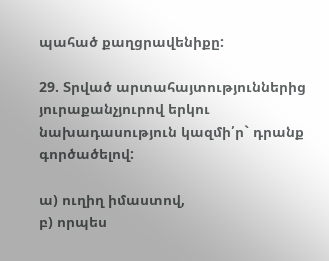պահած քաղցրավենիքը:

29. Տրված արտահայտություններից յուրաքանչյուրով երկու նախադասություն կազմի՛ր` դրանք գործածելով:

ա) ուղիղ իմաստով,
բ) որպես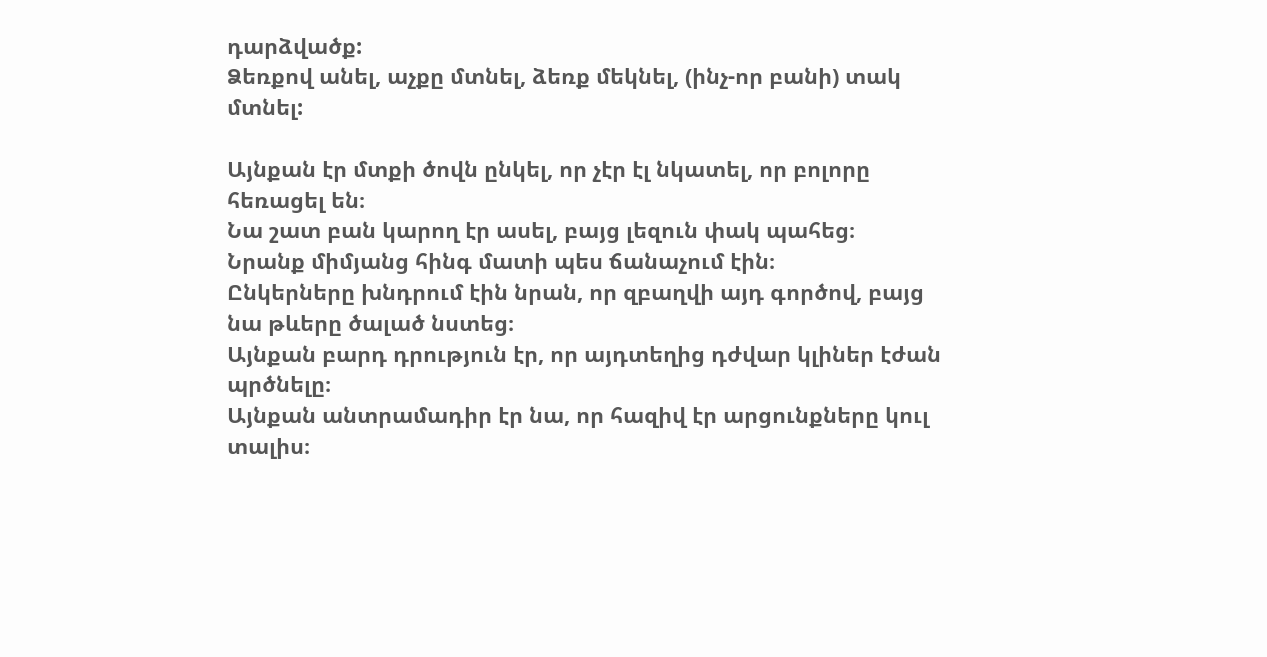դարձվածք:
Ձեռքով անել, աչքը մտնել, ձեռք մեկնել, (ինչ-որ բանի) տակ մտնել:

Այնքան էր մտքի ծովն ընկել, որ չէր էլ նկատել, որ բոլորը հեռացել են։
Նա շատ բան կարող էր ասել, բայց լեզուն փակ պահեց։
Նրանք միմյանց հինգ մատի պես ճանաչում էին։
Ընկերները խնդրում էին նրան, որ զբաղվի այդ գործով, բայց նա թևերը ծալած նստեց։
Այնքան բարդ դրություն էր, որ այդտեղից դժվար կլիներ էժան պրծնելը։
Այնքան անտրամադիր էր նա, որ հազիվ էր արցունքները կուլ տալիս։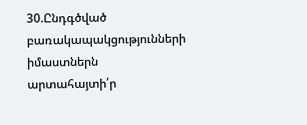30.Ընդգծված բառակապակցությունների իմաստներն արտահայտի՛ր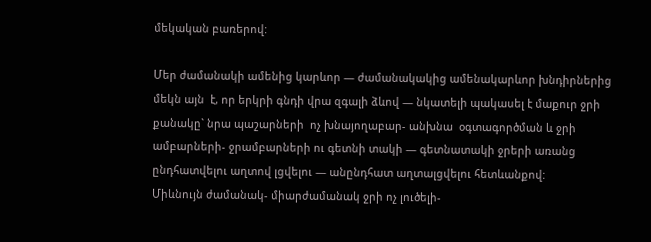մեկական բառերով:

Մեր ժամանակի ամենից կարևոր — ժամանակակից ամենակարևոր խնդիրներից մեկն այն  է, որ երկրի գնդի վրա զգալի ձևով — նկատելի պակասել է մաքուր ջրի քանակը` նրա պաշարների  ոչ խնայողաբար- անխնա  օգտագործման և ջրի ամբարների- ջրամբարների ու գետնի տակի — գետնատակի ջրերի առանց ընդհատվելու աղտով լցվելու — անընդհատ աղտալցվելու հետևանքով:
Միևնույն ժամանակ- միարժամանակ ջրի ոչ լուծելի-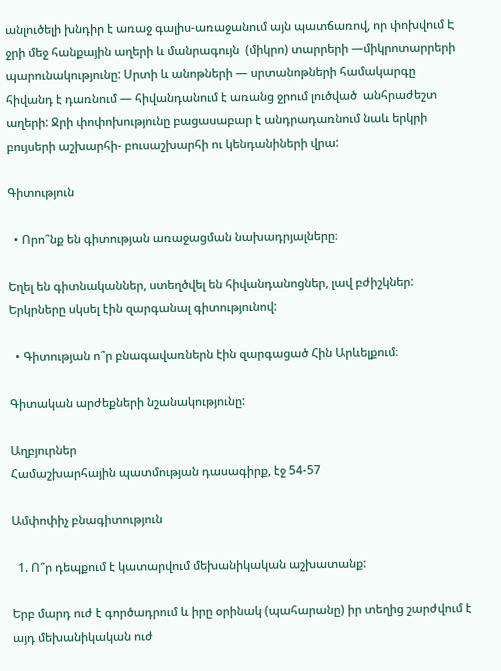անլուծելի խնդիր է առաջ գալիս-առաջանում այն պատճառով, որ փոխվում Է ջրի մեջ հանքային աղերի և մանրագույն  (միկրո) տարրերի —միկրոտարրերի  պարունակությունը: Սրտի և անոթների — սրտանոթների համակարգը հիվանդ է դառնում — հիվանդանում է առանց ջրում լուծված  անհրաժեշտ աղերի: Ջրի փոփոխությունը բացասաբար է անդրադառնում նաև երկրի  բույսերի աշխարհի- բուսաշխարհի ու կենդանիների վրա:

Գիտություն

  • Որո՞նք են գիտության առաջացման նախադրյալները։

Եղել են գիտնականներ, ստեղծվել են հիվանդանոցներ, լավ բժիշկներ: Երկրները սկսել էին զարգանալ գիտությունով:

  • Գիտության ո՞ր բնագավառներն էին զարգացած Հին Արևելքում։

Գիտական արժեքների նշանակությունը:

Աղբյուրներ
Համաշխարհային պատմության դասագիրք, էջ 54-57

Ամփոփիչ բնագիտություն

  1. Ո՞ր դեպքում է կատարվում մեխանիկական աշխատանք:

Երբ մարդ ուժ է գործադրում և իրը օրինակ (պահարանը) իր տեղից շարժվում է այդ մեխանիկական ուժ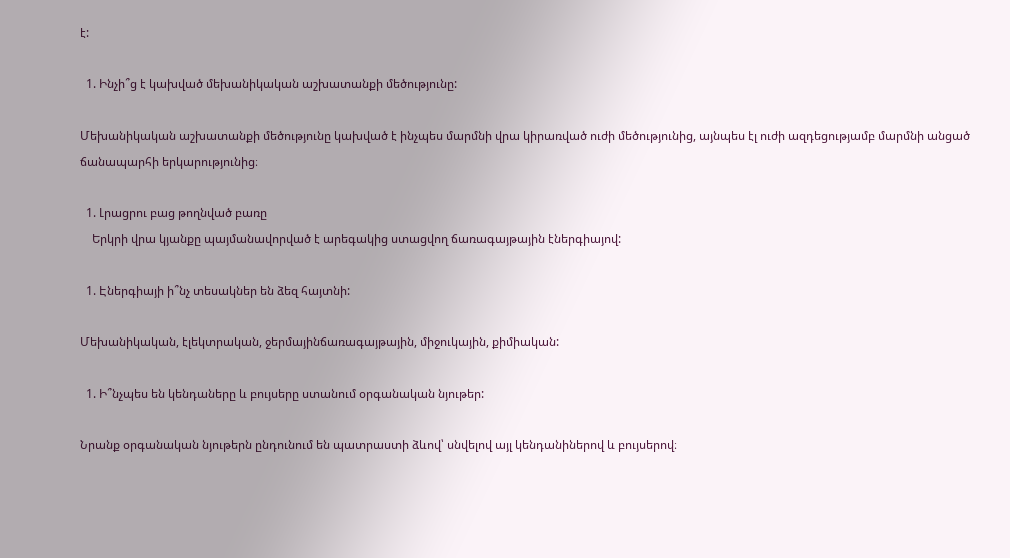է:

  1. Ինչի՞ց է կախված մեխանիկական աշխատանքի մեծությունը:

Մեխանիկական աշխատանքի մեծությունը կախված է ինչպես մարմնի վրա կիրառված ուժի մեծությունից, այնպես էլ ուժի ազդեցությամբ մարմնի անցած ճանապարհի երկարությունից։

  1. Լրացրու բաց թողնված բառը
    Երկրի վրա կյանքը պայմանավորված է արեգակից ստացվող ճառագայթային էներգիայով:

  1. Էներգիայի ի՞նչ տեսակներ են ձեզ հայտնի:

Մեխանիկական, էլեկտրական, ջերմայինճառագայթային, միջուկային, քիմիական:

  1. Ի՞նչպես են կենդաները և բույսերը ստանում օրգանական նյութեր:

Նրանք օրգանական նյութերն ընդունում են պատրաստի ձևով՝ սնվելով այլ կենդանիներով և բույսերով։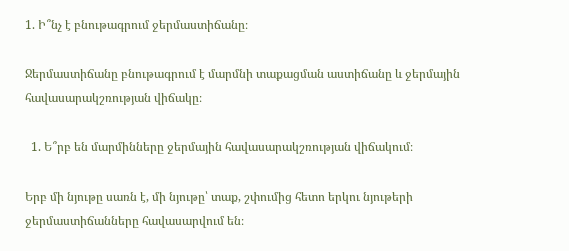1. Ի՞նչ է բնութագրում ջերմաստիճանը։

Ջերմաստիճանը բնութագրում է մարմնի տաքացման աստիճանը և ջերմային հավասարակշռության վիճակը։

  1. Ե՞րբ են մարմինները ջերմային հավասարակշռության վիճակում։

Երբ մի նյութը սառն է, մի նյութը՝ տաք, շփումից հետո երկու նյութերի ջերմաստիճանները հավասարվում են։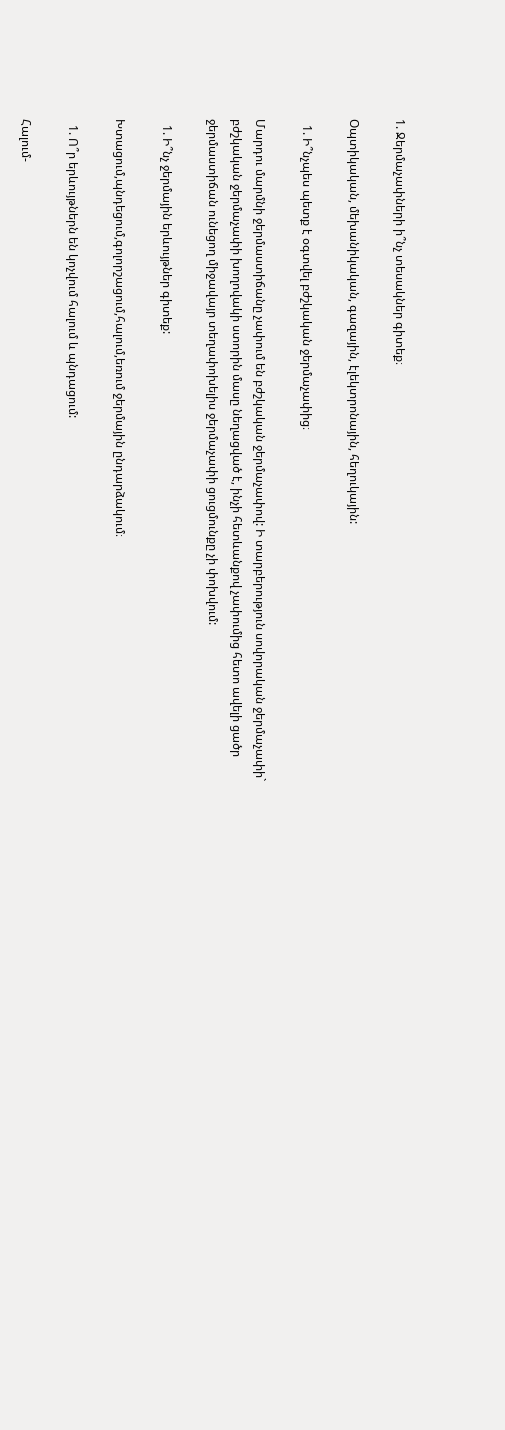1. Ջերմաչափների ի՞նչ տեսակներ գիտեք։

Օպտիկական, մեխանիկական, գազային, էլեկտրոնային, հեղուկային:

  1. Ի՞նչպես պետք է օգտվել բժշկական ջերմաչափից։

Մարդու մարմնի ջերմաստիճանը չափում են բժշկական ջերմաչափով: Ի տարբերություն սովորական ջերմաչափի` բժշկական ջերմաչափի խողովակի ստորին մասը նեղացված է, ինչի հետևանքով չափումից հետո ավելի ցածր ջերմաստիճան ունեցող միջավայր տեղափոխելիս ջերմաչափի ցուցմունքը չի փոխվում:

  1. Ի՞նչ ջերմային երևույթներ գիտեք:

Խտացում,պնդեցում,գոլորշացում,հալում,եռում ջերմային ընդարձակում։

  1. Ո՞ր երևույթներն են կոչվում հալում և պնդացում:

Հալում-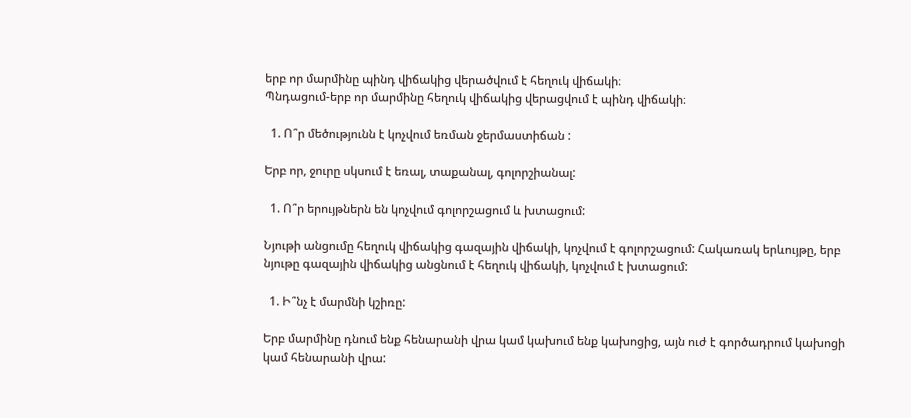երբ որ մարմինը պինդ վիճակից վերածվում է հեղուկ վիճակի։
Պնդացում-երբ որ մարմինը հեղուկ վիճակից վերացվում է պինդ վիճակի։

  1. Ո՞ր մեծությունն է կոչվում եռման ջերմաստիճան :

Երբ որ, ջուրը սկսում է եռալ, տաքանալ, գոլորշիանալ:

  1. Ո՞ր երույթներն են կոչվում գոլորշացում և խտացում:

Նյութի անցումը հեղուկ վիճակից գազային վիճակի, կոչվում է գոլորշացում: Հակառակ երևույթը, երբ նյութը գազային վիճակից անցնում է հեղուկ վիճակի, կոչվում է խտացում:

  1. Ի՞նչ է մարմնի կշիռը:

Երբ մարմինը դնում ենք հենարանի վրա կամ կախում ենք կախոցից, այն ուժ է գործադրում կախոցի կամ հենարանի վրա: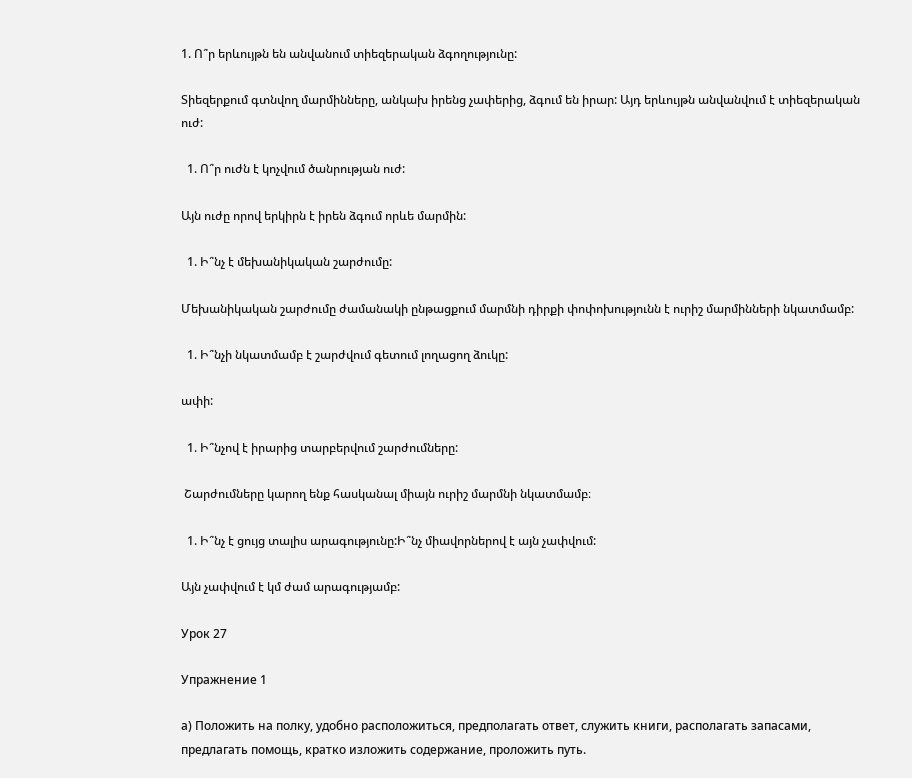1. Ո՞ր երևույթն են անվանում տիեզերական ձգողությունը:

Տիեզերքում գտնվող մարմինները, անկախ իրենց չափերից, ձգում են իրար: Այդ երևույթն անվանվում է տիեզերական ուժ:

  1. Ո՞ր ուժն է կոչվում ծանրության ուժ:

Այն ուժը որով երկիրն է իրեն ձգում որևե մարմին:

  1. Ի՞նչ է մեխանիկական շարժումը:

Մեխանիկական շարժումը ժամանակի ընթացքում մարմնի դիրքի փոփոխությունն է ուրիշ մարմինների նկատմամբ:

  1. Ի՞նչի նկատմամբ է շարժվում գետում լողացող ձուկը:

ափի:

  1. Ի՞նչով է իրարից տարբերվում շարժումները:

 Շարժումները կարող ենք հասկանալ միայն ուրիշ մարմնի նկատմամբ։

  1. Ի՞նչ է ցույց տալիս արագությունը:Ի՞նչ միավորներով է այն չափվում:

Այն չափվում է կմ ժամ արագությամբ:

Урок 27

Упражнение 1

а) Положить на полку, удобно расположиться, предполагать ответ, служить книги, располагать запасами, предлагать помощь, кратко изложить содержание, проложить путь.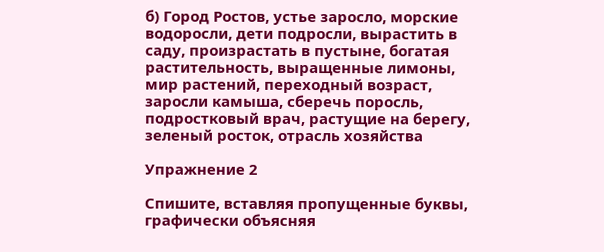б) Город Ростов, устье заросло, морские водоросли, дети подросли, вырастить в саду, произрастать в пустыне, богатая растительность, выращенные лимоны, мир растений, переходный возраст, заросли камыша, сберечь поросль, подростковый врач, растущие на берегу, зеленый росток, отрасль хозяйства

Упражнение 2

Спишите, вставляя пропущенные буквы, графически объясняя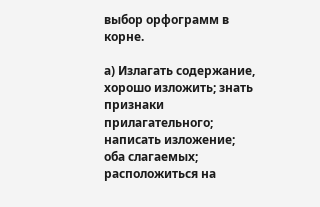выбор орфограмм в корне.

а) Излагать содержание, хорошо изложить; знать признаки прилагательного; написать изложение; оба слагаемых; расположиться на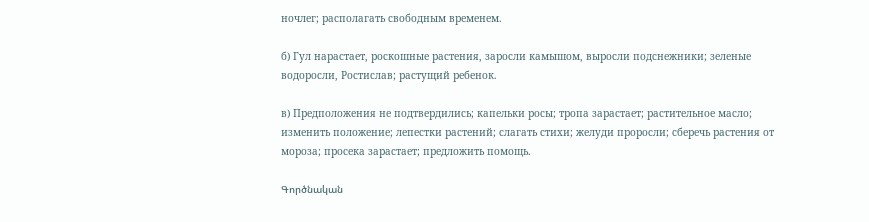ночлег; располагать свободным временем.

б) Гул нарастает, роскошные растения, заросли камышом, выросли подснежники; зеленые водоросли, Ростислав; растущий ребенок.

в) Предположения не подтвердились; капельки росы; тропа зарастает; растительное масло; изменить положение; лепестки растений; слагать стихи; желуди проросли; сберечь растения от мороза; просека зарастает; предложить помощь.

Գործնական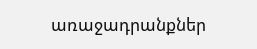առաջադրանքներ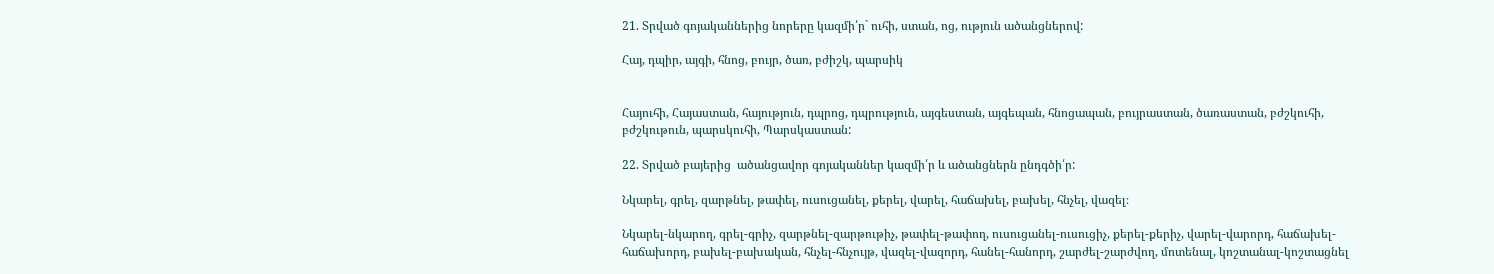21. Տրված գոյականներից նորերը կազմի՛ր` ուհի, ստան, ոց, ություն ածանցներով:

Հայ, դպիր, այգի, հնոց, բույր, ծառ, բժիշկ, պարսիկ


Հայուհի, Հայաստան, հայություն, դպրոց, դպրություն, այգեստան, այգեպան, հնոցապան, բույրաստան, ծառաստան, բժշկուհի, բժշկութուն, պարսկուհի, Պարսկաստան:

22. Տրված բայերից  ածանցավոր գոյականներ կազմի՛ր և ածանցներն ընդգծի՛ր:

Նկարել, գրել, զարթնել, թափել, ուսուցանել, քերել, վարել, հաճախել, բախել, հնչել, վազել։

Նկարել-նկարող, գրել-գրիչ, զարթնել-զարթութիչ, թափել-թափող, ուսուցանել-ուսուցիչ, քերել-քերիչ, վարել-վարորդ, հաճախել-հաճախորդ, բախել-բախական, հնչել-հնչույթ, վազել-վազորդ, հանել-հանորդ, շարժել-շարժվող, մոտենալ, կոշտանալ-կոշտացնել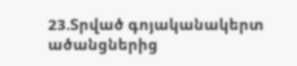23.Տրված գոյականակերտ ածանցներից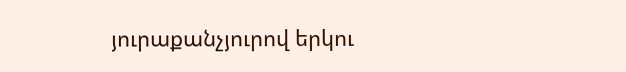յուրաքանչյուրով երկու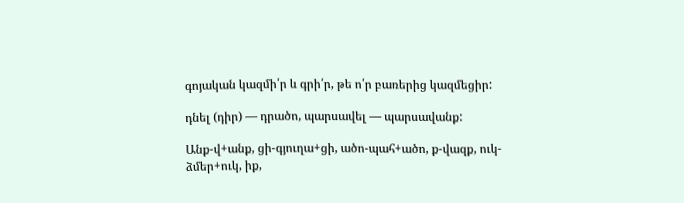գոյական կազմի՛ր և գրի՛ր, թե ո՛ր բառերից կազմեցիր:

դնել (դիր) — դրածո, պարսավել — պարսավանք:

Անք-վ+անք, ցի-գյուղա+ցի, ածո-պահ+ածո, ք-վազք, ուկ-ձմեր+ուկ, իք,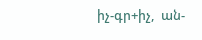իչ-գր+իչ,  ան-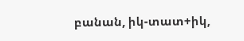բանան, իկ-տատ+իկ,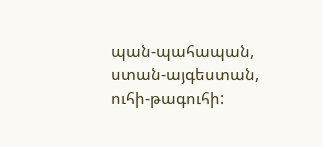պան-պահապան, ստան-այգեստան, ուհի-թագուհի: